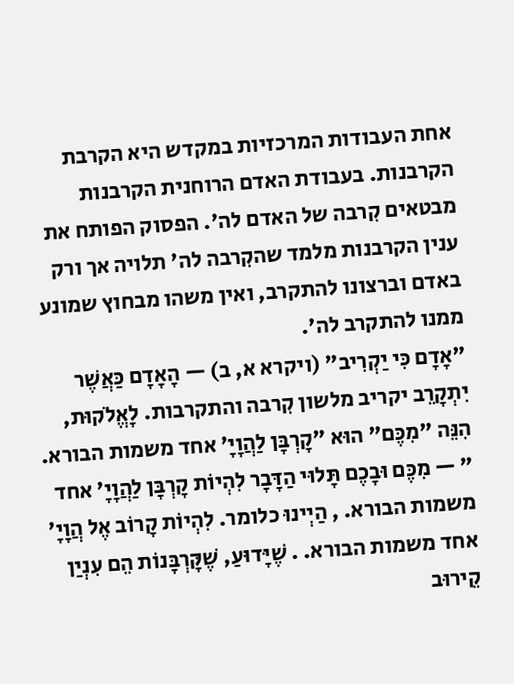אחת העבודות המרכזיות במקדש היא הקרבת הקרבנות. בעבודת האדם הרוחנית הקרבנות מבטאים קִרבה של האדם לה'. הפסוק הפותח את ענין הקרבנות מלמד שהקִרבה לה' תלויה אך ורק באדם וברצונו להתקרב, ואין משהו מבחוץ שמונע ממנו להתקרב לה'.
"אָדָם כִּי יַקְרִיב" (ויקרא א, ב) — הָאָדָם כַּאֲשֶׁר יִתְקָרֵב יקריב מלשון קִרבה והתקרבות. לָאֱלֹקוּת, הִנֵּה "מִכֶּם" הוּא "קָרְבָּן לַהֲוָיָ' אחד משמות הבורא. " — מִכֶּם וּבָכֶם תָּלוּי הַדָּבָר לִהְיוֹת קָרְבָּן לַהֲוָיָ' אחד משמות הבורא. , הַיְינוּ כלומר. לִהְיוֹת קָרוֹב אֶל הֲוָיָ' אחד משמות הבורא. . שֶׁיָּדוּעַ, שֶׁקָּרְבָּנוֹת הֵם עִנְיַן קֵירוּב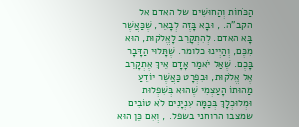הַכֹּחוֹת וְהַחוּשִׁים של האדם אל הקב"ה. , וּבָא בָּזֶה לְבָאֵר, שֶׁכַּאֲשֶׁר בָּא האדם. לְהִתְקָרֵב לָאֱלֹקוּת, הוּא מִכֶּם, וְהַיְינוּ כלומר. שֶׁתָּלוּי הַדָּבָר בָּכֶם. שֶׁאַל יֹאמַר אָדָם אֵיךְ אֶתְקָרֵב אֶל אֱלֹקוּת, וּבִפְרָט כַּאֲשֶׁר יוֹדֵעַ מַהוּתוֹ הָעַצְמִי שֶׁהוּא בְּשִׁפְלוּת וּמְלוּכְלָךְ בְּכַמָּה עִנְיָנִים לֹא טוֹבִים שמצבו הרוחני בשפל. , וְאִם כֵּן הוּא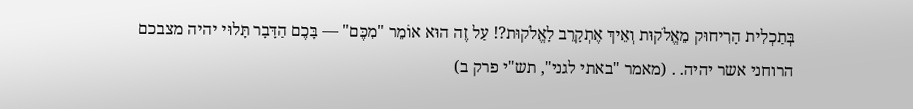בְּתַכְלִית הָרִיחוּק מֵאֱלֹקוּת וְאֵיךְ אֶתְקָרֵב לָאֱלֹקוּת?! עַל זֶה הוּא אוֹמֵר "מִכֶּם" — בָּכֶם הַדָּבָר תָּלוּי יהיה מצבכם הרוחני אשר יהיה. . (מאמר "באתי לגני", תש"י פרק ב)